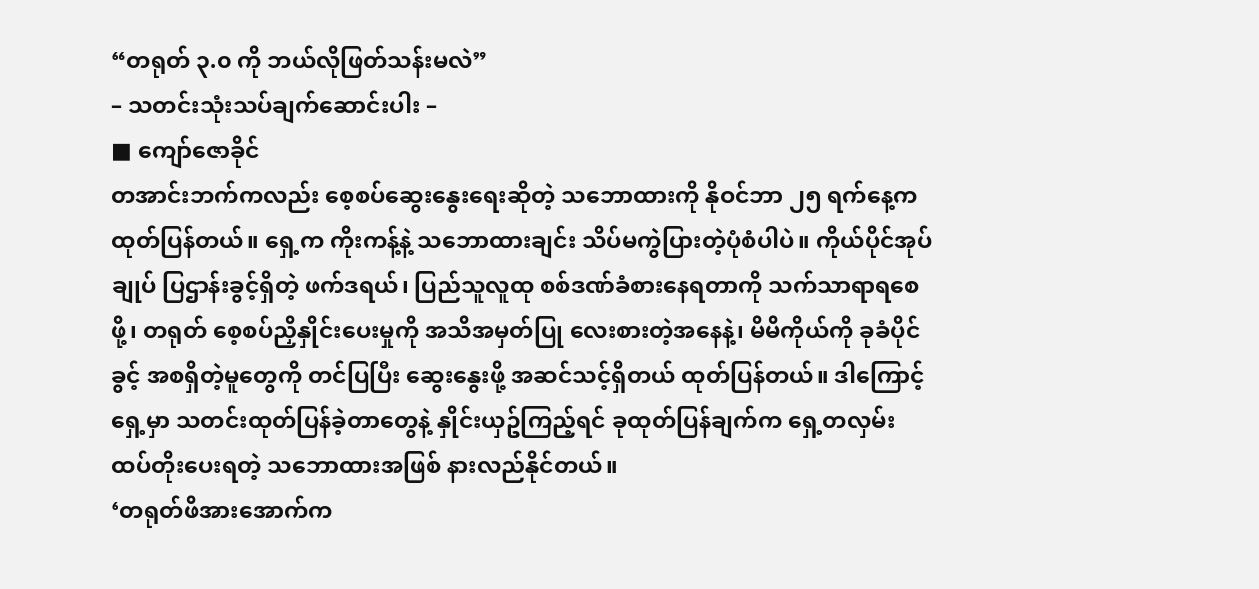“တရုတ် ၃.၀ ကို ဘယ်လိုဖြတ်သန်းမလဲ”
– သတင်းသုံးသပ်ချက်ဆောင်းပါး –
■ ကျော်ဇောခိုင်
တအာင်းဘက်ကလည်း စေ့စပ်ဆွေးနွေးရေးဆိုတဲ့ သဘောထားကို နိုဝင်ဘာ ၂၅ ရက်နေ့က ထုတ်ပြန်တယ်။ ရှေ့က ကိုးကန့်နဲ့ သဘောထားချင်း သိပ်မကွဲပြားတဲ့ပုံစံပါပဲ။ ကိုယ်ပိုင်အုပ်ချုပ် ပြဌာန်းခွင့်ရှိတဲ့ ဖက်ဒရယ်၊ ပြည်သူလူထု စစ်ဒဏ်ခံစားနေရတာကို သက်သာရာရစေဖို့၊ တရုတ် စေ့စပ်ညှိနှိုင်းပေးမှုကို အသိအမှတ်ပြု လေးစားတဲ့အနေနဲ့၊ မိမိကိုယ်ကို ခုခံပိုင်ခွင့် အစရှိတဲ့မူတွေကို တင်ပြပြီး ဆွေးနွေးဖို့ အဆင်သင့်ရှိတယ် ထုတ်ပြန်တယ်။ ဒါကြောင့် ရှေ့မှာ သတင်းထုတ်ပြန်ခဲ့တာတွေနဲ့ နှိုင်းယှဥ်ကြည့်ရင် ခုထုတ်ပြန်ချက်က ရှေ့တလှမ်း ထပ်တိုးပေးရတဲ့ သဘောထားအဖြစ် နားလည်နိုင်တယ်။
‘တရုတ်ဖိအားအောက်က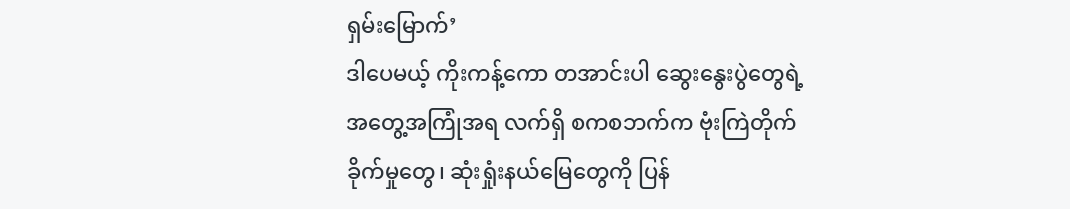ရှမ်းမြောက်’
ဒါပေမယ့် ကိုးကန့်ကော တအာင်းပါ ဆွေးနွေးပွဲတွေရဲ့ အတွေ့အကြုံအရ လက်ရှိ စကစဘက်က ဗုံးကြဲတိုက်ခိုက်မှုတွေ၊ ဆုံးရှုံးနယ်မြေတွေကို ပြန်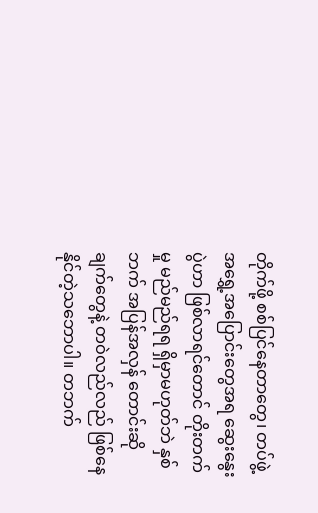တိုက်ဖို့ စစ်ပြင်နေတာတွေ၊ တပ်ဖွဲ့ အရွှေ့အပြောင်းတွေအရ ဆွေးနွေးပွဲဟာ ဖြစ်လာရင်တောင် တိုးတက်မှု မည်မည်ရရ ရှိမှာမဟုတ်ဘဲ နှစ်ဘက် အပြန်အလှန် တောင်းဆိုချက်တွေနဲ့ တဝဲလည်လည် ဖြစ်နေနိုင်တဲ့သဘောပါ။ တဘက်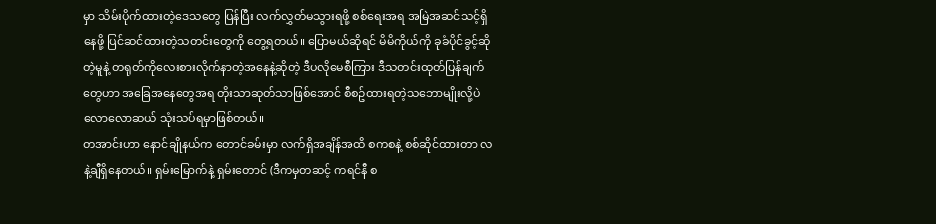မှာ သိမ်းပိုက်ထားတဲ့ဒေသတွေ ပြန်ပြီး လက်လွှတ်မသွားရဖို့ စစ်ရေးအရ အမြဲအဆင်သင့်ရှိနေဖို့ ပြင်ဆင်ထားတဲ့သတင်းတွေကို တွေ့ရတယ်။ ပြောမယ်ဆိုရင် မိမိကိုယ်ကို ခုခံပိုင်ခွင့်ဆိုတဲ့မူနဲ့ တရုတ်ကိုလေးစားလိုက်နာတဲ့အနေနဲ့ဆိုတဲ့ ဒီပလိုမေစီကြား ဒီသတင်းထုတ်ပြန်ချက်တွေဟာ အခြေအနေတွေအရ တိုးသာဆုတ်သာဖြစ်အောင် စီစဥ်ထားရတဲ့သဘောမျိုးလို့ပဲ လောလောဆယ် သုံးသပ်ရမှာဖြစ်တယ်။
တအာင်းဟာ နောင်ချိုနယ်က တောင်ခမ်းမှာ လက်ရှိအချိန်အထိ စကစနဲ့ စစ်ဆိုင်ထားတာ လနဲ့ချီရှိနေတယ်။ ရှမ်းမြောက်နဲ့ ရှမ်းတောင် (ဒီကမှတဆင့် ကရင်နီ စ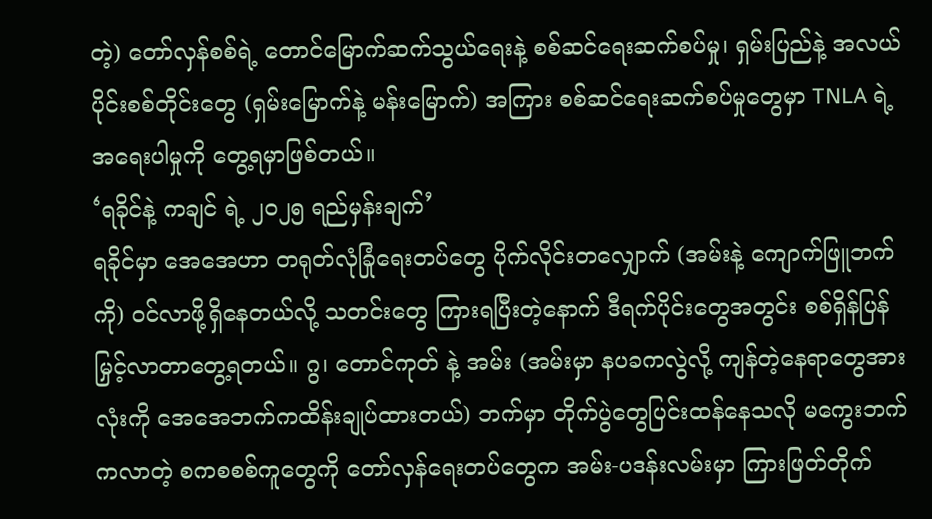တဲ့) တော်လှန်စစ်ရဲ့ တောင်မြောက်ဆက်သွယ်ရေးနဲ့ စစ်ဆင်ရေးဆက်စပ်မှု၊ ရှမ်းပြည်နဲ့ အလယ်ပိုင်းစစ်တိုင်းတွေ (ရှမ်းမြောက်နဲ့ မန်းမြောက်) အကြား စစ်ဆင်ရေးဆက်စပ်မှုတွေမှာ TNLA ရဲ့ အရေးပါမှုကို တွေ့ရမှာဖြစ်တယ်။
‘ရခိုင်နဲ့ ကချင် ရဲ့ ၂၀၂၅ ရည်မှန်းချက်’
ရခိုင်မှာ အေအေဟာ တရုတ်လုံခြုံရေးတပ်တွေ ပိုက်လိုင်းတလျှောက် (အမ်းနဲ့ ကျောက်ဖြူဘက်ကို) ဝင်လာဖို့ရှိနေတယ်လို့ သတင်းတွေ ကြားရပြီးတဲ့နောက် ဒီရက်ပိုင်းတွေအတွင်း စစ်ရှိန်ပြန်မြှင့်လာတာတွေ့ရတယ်။ ဂွ၊ တောင်ကုတ် နဲ့ အမ်း (အမ်းမှာ နပခကလွဲလို့ ကျန်တဲ့နေရာတွေအားလုံးကို အေအေဘက်ကထိန်းချုပ်ထားတယ်) ဘက်မှာ တိုက်ပွဲတွေပြင်းထန်နေသလို မကွေးဘက်ကလာတဲ့ စကစစစ်ကူတွေကို တော်လှန်ရေးတပ်တွေက အမ်း-ပဒန်းလမ်းမှာ ကြားဖြတ်တိုက်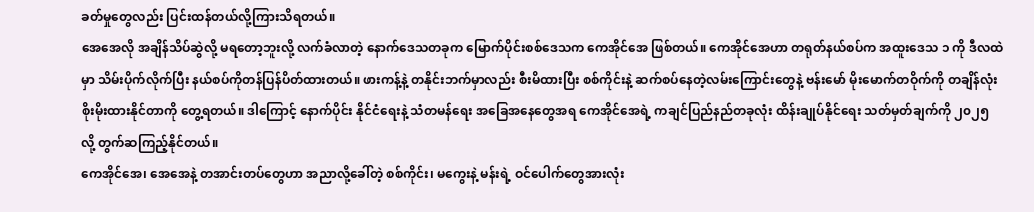ခတ်မှုတွေလည်း ပြင်းထန်တယ်လို့ကြားသိရတယ်။
အေအေလို အချိန်သိပ်ဆွဲလို့ မရတော့ဘူးလို့ လက်ခံလာတဲ့ နောက်ဒေသတခုက မြောက်ပိုင်းစစ်ဒေသက ကေအိုင်အေ ဖြစ်တယ်။ ကေအိုင်အေဟာ တရုတ်နယ်စပ်က အထူးဒေသ ၁ ကို ဒီလထဲမှာ သိမ်းပိုက်လိုက်ပြီး နယ်စပ်ကိုတန်ပြန်ပိတ်ထားတယ်။ ဖားကန့်နဲ့ တနိုင်းဘက်မှာလည်း စီးမိထားပြီး စစ်ကိုင်းနဲ့ ဆက်စပ်နေတဲ့လမ်းကြောင်းတွေနဲ့ ဗန်းမော် မိုးမောက်တဝိုက်ကို တချိန်လုံး စိုးမိုးထားနိုင်တာကို တွေ့ရတယ်။ ဒါကြောင့် နောက်ပိုင်း နိုင်ငံရေးနဲ့ သံတမန်ရေး အခြေအနေတွေအရ ကေအိုင်အေရဲ့ ကချင်ပြည်နည်တခုလုံး ထိန်းချုပ်နိုင်ရေး သတ်မှတ်ချက်ကို ၂၀၂၅ လို့ တွက်ဆကြည့်နိုင်တယ်။
ကေအိုင်အေ၊ အေအေနဲ့ တအာင်းတပ်တွေဟာ အညာလို့ခေါ်တဲ့ စစ်ကိုင်း၊ မကွေးနဲ့ မန်းရဲ့ ဝင်ပေါက်တွေအားလုံး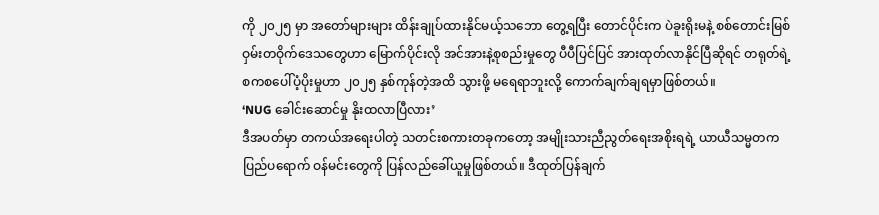ကို ၂၀၂၅ မှာ အတော်များများ ထိန်းချုပ်ထားနိုင်မယ့်သဘော တွေ့ရပြီး တောင်ပိုင်းက ပဲခူးရိုးမနဲ့ စစ်တောင်းမြစ်ဝှမ်းတဝိုက်ဒေသတွေဟာ မြောက်ပိုင်းလို အင်အားနဲ့စုစည်းမှုတွေ ပီပီပြင်ပြင် အားထုတ်လာနိုင်ပြီဆိုရင် တရုတ်ရဲ့ စကစပေါ်ပံ့ပိုးမှုဟာ ၂၀၂၅ နှစ်ကုန်တဲ့အထိ သွားဖို့ မရေရာဘူးလို့ ကောက်ချက်ချရမှာဖြစ်တယ်။
‘NUG ခေါင်းဆောင်မှု နိုးထလာပြီလား’
ဒီအပတ်မှာ တကယ်အရေးပါတဲ့ သတင်းစကားတခုကတော့ အမျိုးသားညီညွတ်ရေးအစိုးရရဲ့ ယာယီသမ္မတက ပြည်ပရောက် ဝန်မင်းတွေကို ပြန်လည်ခေါ်ယူမှုဖြစ်တယ်။ ဒီထုတ်ပြန်ချက်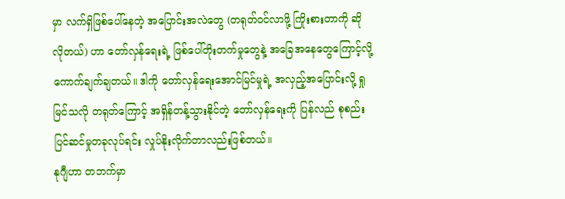မှာ လက်ရှိဖြစ်ပေါ်နေတဲ့ အပြောင်းအလဲတွေ (တရုတ်ဝင်လာဖို့ ကြိုးစားတာကို ဆိုလိုတယ်) ဟာ တော်လှန်ရေးရဲ့ ဖြစ်ပေါ်တိုးတက်မှုတွေနဲ့ အခြေအနေတွေကြောင့်လို့ ကောက်ချက်ချတယ်။ ဒါကို တော်လှန်ရေးအောင်မြင်မှုရဲ့ အလှည့်အပြောင်းလို့ ရှုမြင်သလို တရုတ်ကြောင့် အရှိန်တန့်သွားနိုင်တဲ့ တော်လှန်ရေးကို ပြန်လည် စုစည်းပြင်ဆင်မှုတခုလုပ်ရင်း လှုပ်နိုးလိုက်တာလည်းဖြစ်တယ်။
နုဂျီဟာ တဘက်မှာ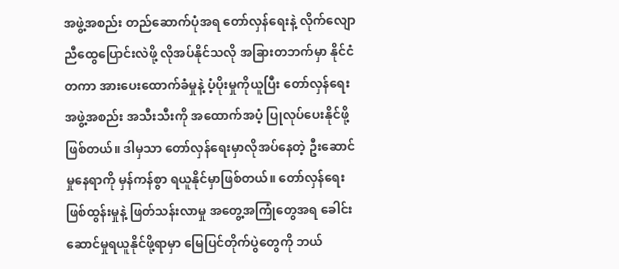အဖွဲ့အစည်း တည်ဆောက်ပုံအရ တော်လှန်ရေးနဲ့ လိုက်လျောညီထွေပြောင်းလဲဖို့ လိုအပ်နိုင်သလို အခြားတဘက်မှာ နိုင်ငံတကာ အားပေးထောက်ခံမှုနဲ့ ပံ့ပိုးမှုကိုယူပြီး တော်လှန်ရေးအဖွဲ့အစည်း အသီးသီးကို အထောက်အပံ့ ပြုလုပ်ပေးနိုင်ဖို့ဖြစ်တယ်။ ဒါမှသာ တော်လှန်ရေးမှာလိုအပ်နေတဲ့ ဦးဆောင်မှုနေရာကို မှန်ကန်စွာ ရယူနိုင်မှာဖြစ်တယ်။ တော်လှန်ရေးဖြစ်ထွန်းမှုနဲ့ ဖြတ်သန်းလာမှု အတွေ့အကြုံတွေအရ ခေါင်းဆောင်မှုရယူနိုင်ဖို့ရာမှာ မြေပြင်တိုက်ပွဲတွေကို ဘယ်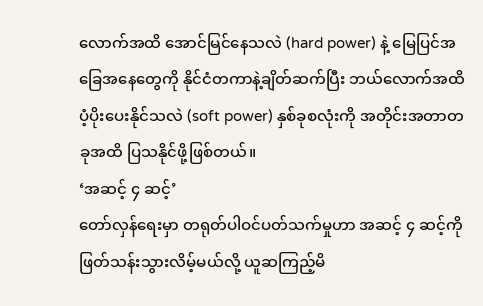လောက်အထိ အောင်မြင်နေသလဲ (hard power) နဲ့ မြေပြင်အခြေအနေတွေကို နိုင်ငံတကာနဲ့ချိတ်ဆက်ပြီး ဘယ်လောက်အထိ ပံ့ပိုးပေးနိုင်သလဲ (soft power) နှစ်ခုစလုံးကို အတိုင်းအတာတခုအထိ ပြသနိုင်ဖို့ဖြစ်တယ်။
‘အဆင့် ၄ ဆင့်’
တော်လှန်ရေးမှာ တရုတ်ပါဝင်ပတ်သက်မှုဟာ အဆင့် ၄ ဆင့်ကို ဖြတ်သန်းသွားလိမ့်မယ်လို့ ယူဆကြည့်မိ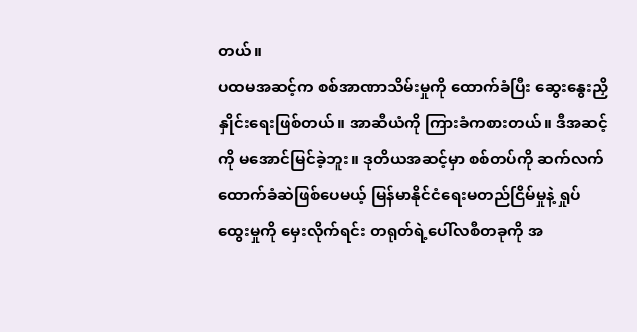တယ်။
ပထမအဆင့်က စစ်အာဏာသိမ်းမှုကို ထောက်ခံပြီး ဆွေးနွေးညှိနှိုင်းရေးဖြစ်တယ်။ အာဆီယံကို ကြားခံကစားတယ်။ ဒီအဆင့်ကို မအောင်မြင်ခဲ့ဘူး။ ဒုတိယအဆင့်မှာ စစ်တပ်ကို ဆက်လက်ထောက်ခံဆဲဖြစ်ပေမယ့် မြန်မာနိုင်ငံရေးမတည်ငြိမ်မှုနဲ့ ရှုပ်ထွေးမှုကို မှေးလိုက်ရင်း တရုတ်ရဲ့ပေါ်လစီတခုကို အ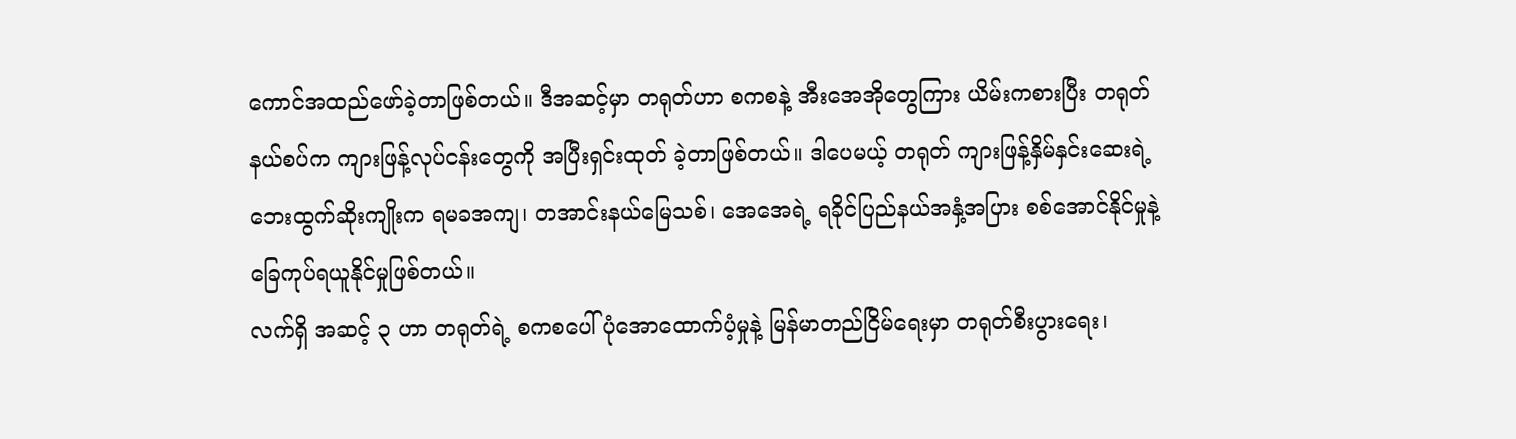ကောင်အထည်ဖော်ခဲ့တာဖြစ်တယ်။ ဒီအဆင့်မှာ တရုတ်ဟာ စကစနဲ့ အီးအေအိုတွေကြား ယိမ်းကစားပြီး တရုတ်နယ်စပ်က ကျားဖြန့်လုပ်ငန်းတွေကို အပြီးရှင်းထုတ် ခဲ့တာဖြစ်တယ်။ ဒါပေမယ့် တရုတ် ကျားဖြန့်နှိမ်နှင်းဆေးရဲ့ ဘေးထွက်ဆိုးကျိုးက ရမခအကျ၊ တအာင်းနယ်မြေသစ်၊ အေအေရဲ့ ရခိုင်ပြည်နယ်အနှံ့အပြား စစ်အောင်နိုင်မှုနဲ့ ခြေကုပ်ရယူနိုင်မှုဖြစ်တယ်။
လက်ရှိ အဆင့် ၃ ဟာ တရုတ်ရဲ့ စကစပေါ် ပုံအောထောက်ပံ့မှုနဲ့ မြန်မာတည်ငြိမ်ရေးမှာ တရုတ်စီးပွားရေး၊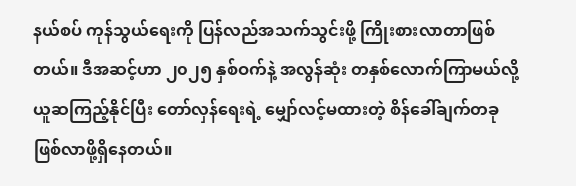နယ်စပ် ကုန်သွယ်ရေးကို ပြန်လည်အသက်သွင်းဖို့ ကြိုးစားလာတာဖြစ်တယ်။ ဒီအဆင့်ဟာ ၂၀၂၅ နှစ်ဝက်နဲ့ အလွန်ဆုံး တနှစ်လောက်ကြာမယ်လို့ ယူဆကြည့်နိုင်ပြီး တော်လှန်ရေးရဲ့ မျှော်လင့်မထားတဲ့ စိန်ခေါ်ချက်တခု ဖြစ်လာဖို့ရှိနေတယ်။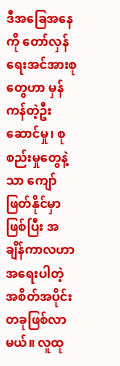ဒီအခြေအနေကို တော်လှန်ရေးအင်အားစုတွေဟာ မှန်ကန်တဲ့ဦးဆောင်မှု၊ စုစည်းမှုတွေနဲ့သာ ကျော်ဖြတ်နိုင်မှာဖြစ်ပြီး အချိန်ကာလဟာ အရေးပါတဲ့ အစိတ်အပိုင်းတခုဖြစ်လာမယ်။ လူထု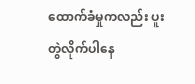ထောက်ခံမှုကလည်း ပူးတွဲလိုက်ပါနေ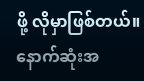ဖို့ လိုမှာဖြစ်တယ်။
နောက်ဆုံးအ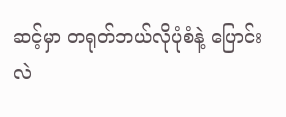ဆင့်မှာ တရုတ်ဘယ်လိုပုံစံနဲ့ ပြောင်းလဲ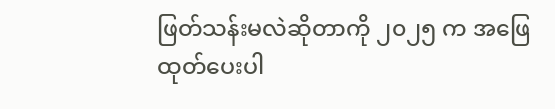ဖြတ်သန်းမလဲဆိုတာကို ၂၀၂၅ က အဖြေထုတ်ပေးပါ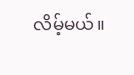လိမ့်မယ်။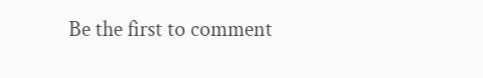Be the first to comment